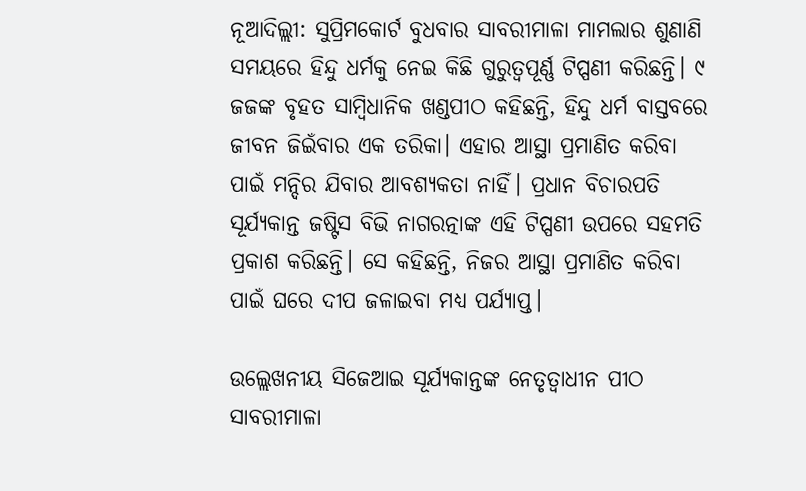ନୂଆଦିଲ୍ଲୀ: ସୁପ୍ରିମକୋର୍ଟ ବୁଧବାର ସାବରୀମାଳା ମାମଲାର ଶୁଣାଣି ସମୟରେ ହିନ୍ଦୁ ଧର୍ମକୁ ନେଇ କିଛି ଗୁରୁତ୍ଵପୂର୍ଣ୍ଣ ଟିପ୍ପଣୀ କରିଛନ୍ତି। ୯ ଜଜଙ୍କ ବୃହତ ସାମ୍ବିଧାନିକ ଖଣ୍ଡପୀଠ କହିଛନ୍ତି, ହିନ୍ଦୁ ଧର୍ମ ବାସ୍ତବରେ ଜୀବନ ଜିଇଁବାର ଏକ ତରିକା। ଏହାର ଆସ୍ଥା ପ୍ରମାଣିତ କରିବା ପାଇଁ ମନ୍ଦିର ଯିବାର ଆବଶ୍ୟକତା ନାହିଁ। ପ୍ରଧାନ ବିଚାରପତି ସୂର୍ଯ୍ୟକାନ୍ତ ଜଷ୍ଟିସ ବିଭି ନାଗରତ୍ନାଙ୍କ ଏହି ଟିପ୍ପଣୀ ଉପରେ ସହମତି ପ୍ରକାଶ କରିଛନ୍ତି। ସେ କହିଛନ୍ତି, ନିଜର ଆସ୍ଥା ପ୍ରମାଣିତ କରିବା ପାଇଁ ଘରେ ଦୀପ ଜଳାଇବା ମଧ୍ୟ ପର୍ଯ୍ୟାପ୍ତ।

ଉଲ୍ଲେଖନୀୟ ସିଜେଆଇ ସୂର୍ଯ୍ୟକାନ୍ତଙ୍କ ନେତୃତ୍ଵାଧୀନ ପୀଠ ସାବରୀମାଳା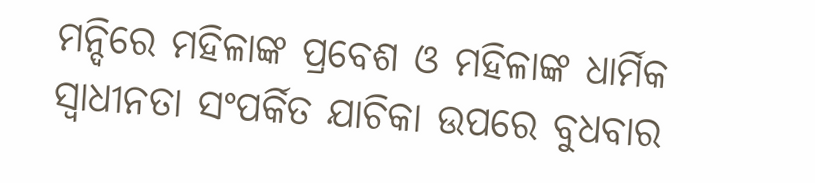ମନ୍ଦିରେ ମହିଳାଙ୍କ ପ୍ରବେଶ ଓ ମହିଳାଙ୍କ ଧାର୍ମିକ ସ୍ଵାଧୀନତା ସଂପର୍କିତ ଯାଚିକା ଉପରେ ବୁଧବାର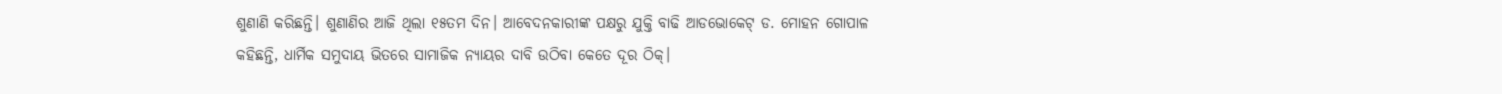ଶୁଣାଣି କରିଛନ୍ତି। ଶୁଣାଣିର ଆଜି ଥିଲା ୧୫ତମ ଦିନ। ଆବେଦନକାରୀଙ୍କ ପକ୍ଷରୁ ଯୁକ୍ତି ବାଢି ଆଡଭୋକେଟ୍ ଡ. ମୋହନ ଗୋପାଳ କହିଛନ୍ତି, ଧାର୍ମିକ ସମୁଦାୟ ଭିତରେ ସାମାଜିକ ନ୍ୟାୟର ଦାବି ଉଠିବା କେତେ ଦୂର ଠିକ୍।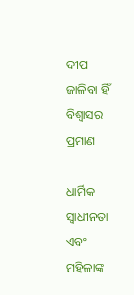ଦୀପ ଜାଳିବା ହିଁ ବିଶ୍ୱାସର ପ୍ରମାଣ

ଧାର୍ମିକ ସ୍ଵାଧୀନତା ଏବଂ ମହିଳାଙ୍କ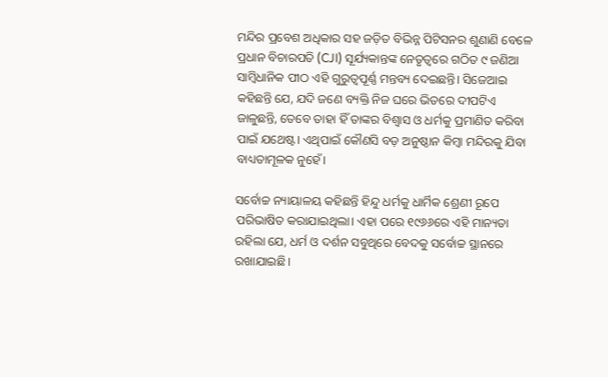ମନ୍ଦିର ପ୍ରବେଶ ଅଧିକାର ସହ ଜଡ଼ିତ ବିଭିନ୍ନ ପିଟିସନର ଶୁଣାଣି ବେଳେ ପ୍ରଧାନ ବିଚାରପତି (CJI) ସୂର୍ଯ୍ୟକାନ୍ତଙ୍କ ନେତୃତ୍ୱରେ ଗଠିତ ୯ ଜଣିଆ ସାମ୍ବିଧାନିକ ପୀଠ ଏହି ଗୁରୁତ୍ୱପୂର୍ଣ୍ଣ ମନ୍ତବ୍ୟ ଦେଇଛନ୍ତି। ସିଜେଆଇ କହିଛନ୍ତି ଯେ, ଯଦି ଜଣେ ବ୍ୟକ୍ତି ନିଜ ଘରେ ଭିତରେ ଦୀପଟିଏ ଜାଳୁଛନ୍ତି, ତେବେ ତାହା ହିଁ ତାଙ୍କର ବିଶ୍ୱାସ ଓ ଧର୍ମକୁ ପ୍ରମାଣିତ କରିବା ପାଇଁ ଯଥେଷ୍ଟ। ଏଥିପାଇଁ କୌଣସି ବଡ଼ ଅନୁଷ୍ଠାନ କିମ୍ବା ମନ୍ଦିରକୁ ଯିବା ବାଧ୍ୟତାମୂଳକ ନୁହେଁ।

ସର୍ବୋଚ୍ଚ ନ୍ୟାୟାଳୟ କହିଛନ୍ତି ହିନ୍ଦୁ ଧର୍ମକୁ ଧାର୍ମିକ ଶ୍ରେଣୀ ରୂପେ ପରିଭାଷିତ କରାଯାଇଥିଲା। ଏହା ପରେ ୧୯୬୬ରେ ଏହି ମାନ୍ୟତା ରହିଲା ଯେ, ଧର୍ମ ଓ ଦର୍ଶନ ସବୁଥିରେ ବେଦକୁ ସର୍ବୋଚ୍ଚ ସ୍ଥାନରେ ରଖାଯାଇଛି।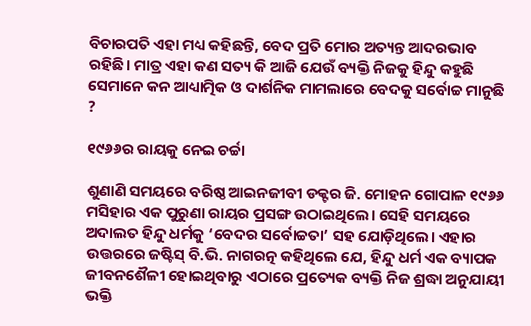ବିଚାରପତି ଏହା ମଧ୍ୟ କହିଛନ୍ତି, ବେଦ ପ୍ରତି ମୋର ଅତ୍ୟନ୍ତ ଆଦରଭାବ ରହିଛି। ମାତ୍ର ଏହା କଣ ସତ୍ୟ କି ଆଜି ଯେଉଁ ବ୍ୟକ୍ତି ନିଜକୁ ହିନ୍ଦୁ କହୁଛି ସେମାନେ କନ ଆଧ୍ୟାତ୍ମିକ ଓ ଦାର୍ଶନିକ ମାମଲାରେ ବେଦକୁ ସର୍ବୋଚ୍ଚ ମାନୁଛି ?

୧୯୬୬ର ରାୟକୁ ନେଇ ଚର୍ଚ୍ଚା

ଶୁଣାଣି ସମୟରେ ବରିଷ୍ଠ ଆଇନଜୀବୀ ଡକ୍ଟର ଜି. ମୋହନ ଗୋପାଳ ୧୯୬୬ ମସିହାର ଏକ ପୁରୁଣା ରାୟର ପ୍ରସଙ୍ଗ ଉଠାଇଥିଲେ। ସେହି ସମୟରେ ଅଦାଲତ ହିନ୍ଦୁ ଧର୍ମକୁ ‘ବେଦର ସର୍ବୋଚ୍ଚତା’ ସହ ଯୋଡ଼ିଥିଲେ। ଏହାର ଉତ୍ତରରେ ଜଷ୍ଟିସ୍ ବି.ଭି. ନାଗରତ୍ନ କହିଥିଲେ ଯେ, ହିନ୍ଦୁ ଧର୍ମ ଏକ ବ୍ୟାପକ ଜୀବନଶୈଳୀ ହୋଇଥିବାରୁ ଏଠାରେ ପ୍ରତ୍ୟେକ ବ୍ୟକ୍ତି ନିଜ ଶ୍ରଦ୍ଧା ଅନୁଯାୟୀ ଭକ୍ତି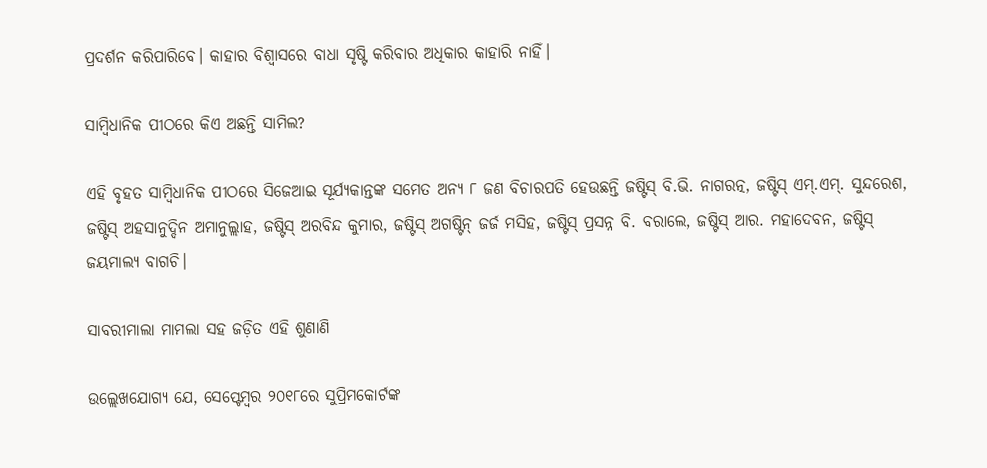ପ୍ରଦର୍ଶନ କରିପାରିବେ। କାହାର ବିଶ୍ୱାସରେ ବାଧା ସୃଷ୍ଟି କରିବାର ଅଧିକାର କାହାରି ନାହିଁ।

ସାମ୍ବିଧାନିକ ପୀଠରେ କିଏ ଅଛନ୍ତି ସାମିଲ?

ଏହି ବୃହତ ସାମ୍ବିଧାନିକ ପୀଠରେ ସିଜେଆଇ ସୂର୍ଯ୍ୟକାନ୍ତଙ୍କ ସମେତ ଅନ୍ୟ ୮ ଜଣ ବିଚାରପତି ହେଉଛନ୍ତି ଜଷ୍ଟିସ୍ ବି.ଭି. ନାଗରତ୍ନ, ଜଷ୍ଟିସ୍ ଏମ୍.ଏମ୍. ସୁନ୍ଦରେଶ, ଜଷ୍ଟିସ୍ ଅହସାନୁଦ୍ଦିନ ଅମାନୁଲ୍ଲାହ, ଜଷ୍ଟିସ୍ ଅରବିନ୍ଦ କୁମାର, ଜଷ୍ଟିସ୍ ଅଗଷ୍ଟିନ୍ ଜର୍ଜ ମସିହ, ଜଷ୍ଟିସ୍ ପ୍ରସନ୍ନ ବି. ବରାଲେ, ଜଷ୍ଟିସ୍ ଆର. ମହାଦେବନ, ଜଷ୍ଟିସ୍ ଜୟମାଲ୍ୟ ବାଗଚି।

ସାବରୀମାଲା ମାମଲା ସହ ଜଡ଼ିତ ଏହି ଶୁଣାଣି

ଉଲ୍ଲେଖଯୋଗ୍ୟ ଯେ, ସେପ୍ଟେମ୍ବର ୨୦୧୮ରେ ସୁପ୍ରିମକୋର୍ଟଙ୍କ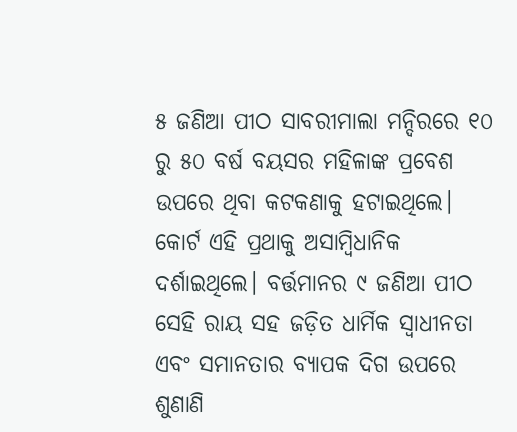୫ ଜଣିଆ ପୀଠ ସାବରୀମାଲା ମନ୍ଦିରରେ ୧୦ ରୁ ୫୦ ବର୍ଷ ବୟସର ମହିଳାଙ୍କ ପ୍ରବେଶ ଉପରେ ଥିବା କଟକଣାକୁ ହଟାଇଥିଲେ। କୋର୍ଟ ଏହି ପ୍ରଥାକୁ ଅସାମ୍ବିଧାନିକ ଦର୍ଶାଇଥିଲେ। ବର୍ତ୍ତମାନର ୯ ଜଣିଆ ପୀଠ ସେହି ରାୟ ସହ ଜଡ଼ିତ ଧାର୍ମିକ ସ୍ଵାଧୀନତା ଏବଂ ସମାନତାର ବ୍ୟାପକ ଦିଗ ଉପରେ ଶୁଣାଣି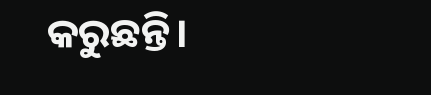କରୁଛନ୍ତି।